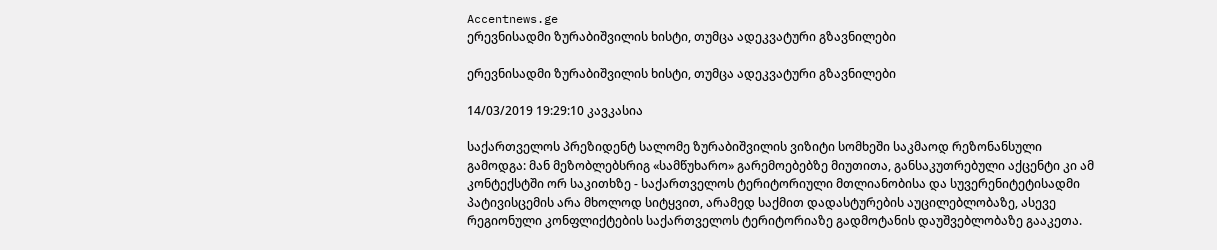Accentnews.ge
ერევნისადმი ზურაბიშვილის ხისტი, თუმცა ადეკვატური გზავნილები

ერევნისადმი ზურაბიშვილის ხისტი, თუმცა ადეკვატური გზავნილები

14/03/2019 19:29:10 კავკასია

საქართველოს პრეზიდენტ სალომე ზურაბიშვილის ვიზიტი სომხეში საკმაოდ რეზონანსული გამოდგა: მან მეზობლებსრიგ «სამწუხარო» გარემოებებზე მიუთითა, განსაკუთრებული აქცენტი კი ამ კონტექსტში ორ საკითხზე - საქართველოს ტერიტორიული მთლიანობისა და სუვერენიტეტისადმი პატივისცემის არა მხოლოდ სიტყვით, არამედ საქმით დადასტურების აუცილებლობაზე, ასევე რეგიონული კონფლიქტების საქართველოს ტერიტორიაზე გადმოტანის დაუშვებლობაზე გააკეთა.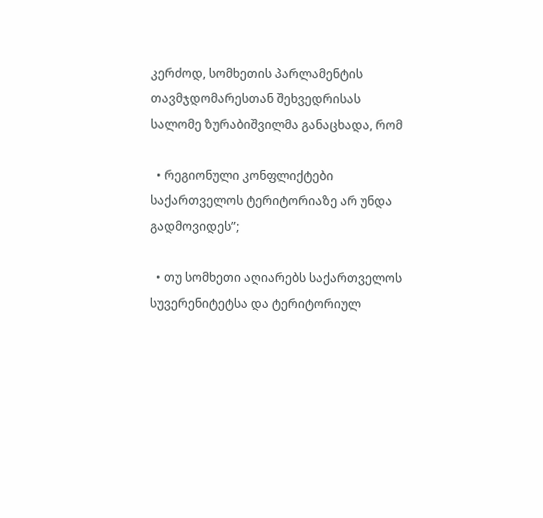კერძოდ, სომხეთის პარლამენტის თავმჯდომარესთან შეხვედრისას სალომე ზურაბიშვილმა განაცხადა, რომ

  • რეგიონული კონფლიქტები საქართველოს ტერიტორიაზე არ უნდა გადმოვიდეს”;

  • თუ სომხეთი აღიარებს საქართველოს სუვერენიტეტსა და ტერიტორიულ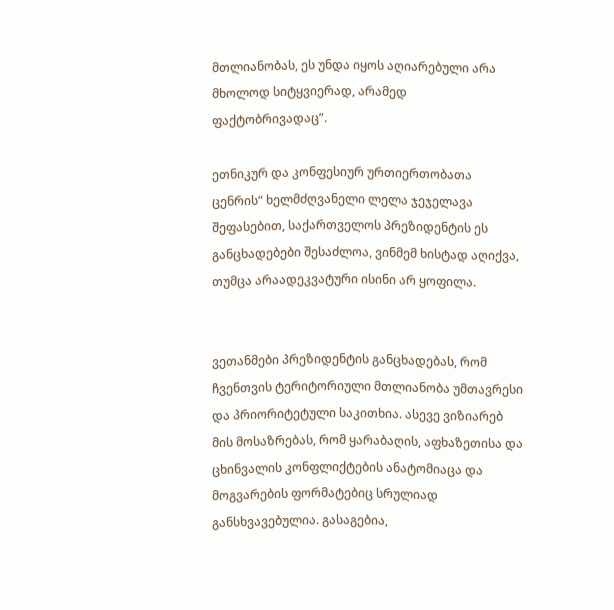მთლიანობას, ეს უნდა იყოს აღიარებული არა მხოლოდ სიტყვიერად, არამედ ფაქტობრივადაც”.

ეთნიკურ და კონფესიურ ურთიერთობათა ცენრის“ ხელმძღვანელი ლელა ჯეჯელავა შეფასებით, საქართველოს პრეზიდენტის ეს განცხადებები შესაძლოა, ვინმემ ხისტად აღიქვა, თუმცა არაადეკვატური ისინი არ ყოფილა.


ვეთანმები პრეზიდენტის განცხადებას, რომ ჩვენთვის ტერიტორიული მთლიანობა უმთავრესი და პრიორიტეტული საკითხია. ასევე ვიზიარებ მის მოსაზრებას, რომ ყარაბაღის, აფხაზეთისა და ცხინვალის კონფლიქტების ანატომიაცა და მოგვარების ფორმატებიც სრულიად განსხვავებულია. გასაგებია,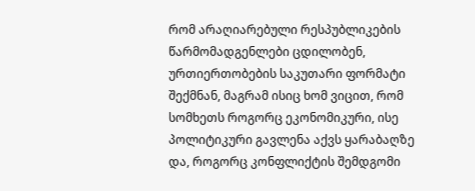რომ არაღიარებული რესპუბლიკების წარმომადგენლები ცდილობენ, ურთიერთობების საკუთარი ფორმატი შექმნან, მაგრამ ისიც ხომ ვიცით, რომ სომხეთს როგორც ეკონომიკური, ისე პოლიტიკური გავლენა აქვს ყარაბაღზე და, როგორც კონფლიქტის შემდგომი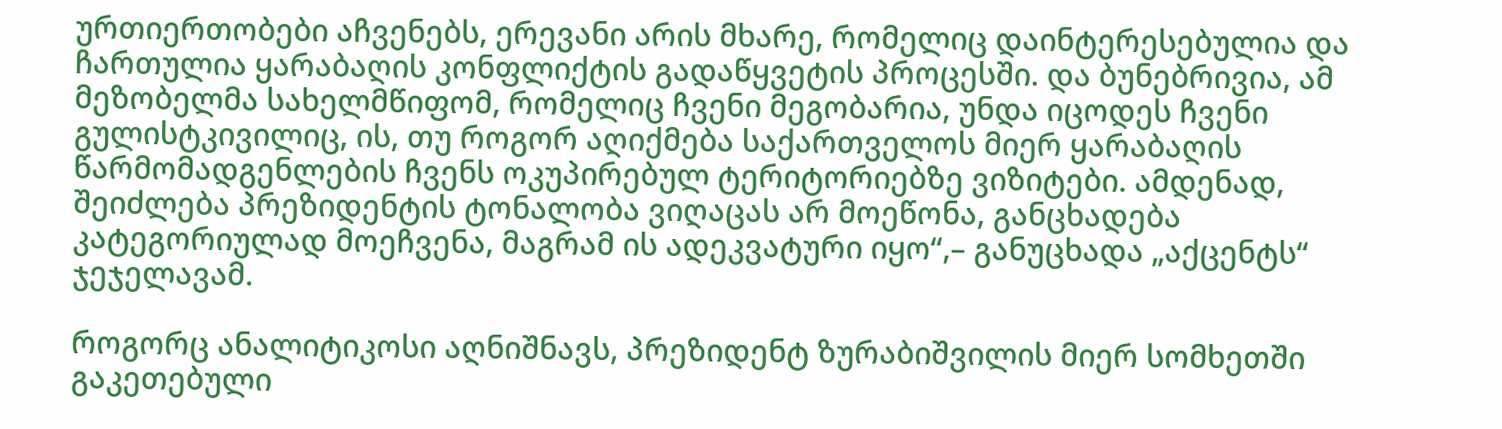ურთიერთობები აჩვენებს, ერევანი არის მხარე, რომელიც დაინტერესებულია და ჩართულია ყარაბაღის კონფლიქტის გადაწყვეტის პროცესში. და ბუნებრივია, ამ მეზობელმა სახელმწიფომ, რომელიც ჩვენი მეგობარია, უნდა იცოდეს ჩვენი გულისტკივილიც, ის, თუ როგორ აღიქმება საქართველოს მიერ ყარაბაღის წარმომადგენლების ჩვენს ოკუპირებულ ტერიტორიებზე ვიზიტები. ამდენად, შეიძლება პრეზიდენტის ტონალობა ვიღაცას არ მოეწონა, განცხადება კატეგორიულად მოეჩვენა, მაგრამ ის ადეკვატური იყო“,– განუცხადა „აქცენტს“ ჯეჯელავამ.

როგორც ანალიტიკოსი აღნიშნავს, პრეზიდენტ ზურაბიშვილის მიერ სომხეთში გაკეთებული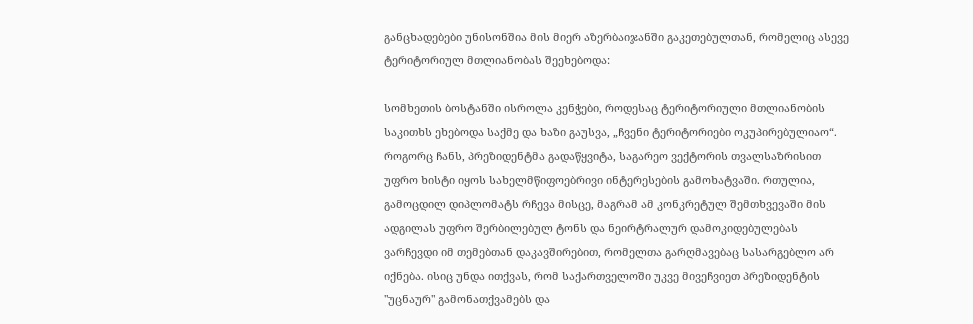განცხადებები უნისონშია მის მიერ აზერბაიჯანში გაკეთებულთან, რომელიც ასევე ტერიტორიულ მთლიანობას შეეხებოდა:

სომხეთის ბოსტანში ისროლა კენჭები, როდესაც ტერიტორიული მთლიანობის საკითხს ეხებოდა საქმე და ხაზი გაუსვა, „ჩვენი ტერიტორიები ოკუპირებულიაო“. როგორც ჩანს, პრეზიდენტმა გადაწყვიტა, საგარეო ვექტორის თვალსაზრისით უფრო ხისტი იყოს სახელმწიფოებრივი ინტერესების გამოხატვაში. რთულია, გამოცდილ დიპლომატს რჩევა მისცე, მაგრამ ამ კონკრეტულ შემთხვევაში მის ადგილას უფრო შერბილებულ ტონს და ნეირტრალურ დამოკიდებულებას ვარჩევდი იმ თემებთან დაკავშირებით, რომელთა გარღმავებაც სასარგებლო არ იქნება. ისიც უნდა ითქვას, რომ საქართველოში უკვე მივეჩვიეთ პრეზიდენტის "უცნაურ" გამონათქვამებს და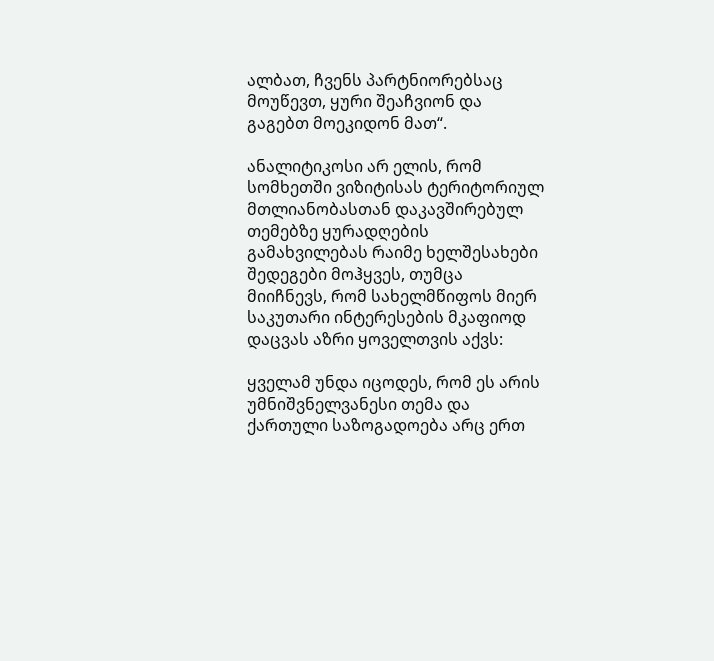ალბათ, ჩვენს პარტნიორებსაც მოუწევთ, ყური შეაჩვიონ და გაგებთ მოეკიდონ მათ“.

ანალიტიკოსი არ ელის, რომ სომხეთში ვიზიტისას ტერიტორიულ მთლიანობასთან დაკავშირებულ თემებზე ყურადღების გამახვილებას რაიმე ხელშესახები შედეგები მოჰყვეს, თუმცა მიიჩნევს, რომ სახელმწიფოს მიერ საკუთარი ინტერესების მკაფიოდ დაცვას აზრი ყოველთვის აქვს:

ყველამ უნდა იცოდეს, რომ ეს არის უმნიშვნელვანესი თემა და ქართული საზოგადოება არც ერთ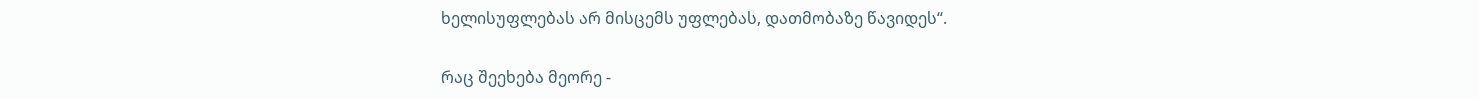ხელისუფლებას არ მისცემს უფლებას, დათმობაზე წავიდეს“.

რაც შეეხება მეორე -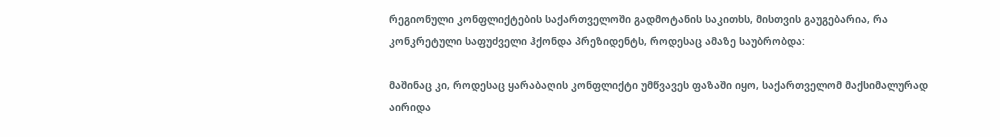რეგიონული კონფლიქტების საქართველოში გადმოტანის საკითხს, მისთვის გაუგებარია, რა კონკრეტული საფუძველი ჰქონდა პრეზიდენტს, როდესაც ამაზე საუბრობდა:

მაშინაც კი, როდესაც ყარაბაღის კონფლიქტი უმწვავეს ფაზაში იყო, საქართველომ მაქსიმალურად აირიდა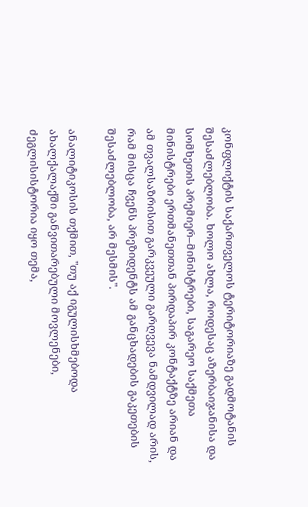კონფლიქტის საქართველოს ტერიტორიაზე გადმოტანის შესაძლებლობა. ხოლო ახლა, როდესაც აზერბაიჯანისა და სომხეთის პრემიერ–მინისტრები, საგარეო საქმეთა მინისტრები ერთმანეთთან პირდაპირ კონტაქტზე არიან და ამ თვალსაზრისით გარკვეული გარღვევა ნამდვილად არის, რამ მისცა ჩვენს პრეზიდენტს ამ განცხადების გაკეთების შესაძლებლობა, არ მესმის".

ანალიტიკოსის თქმით, "თუ აქ იგულისხმებოდა ახალქალაქში განვითარებული მოვლენები, ძეგლისისტორია იყო თემა,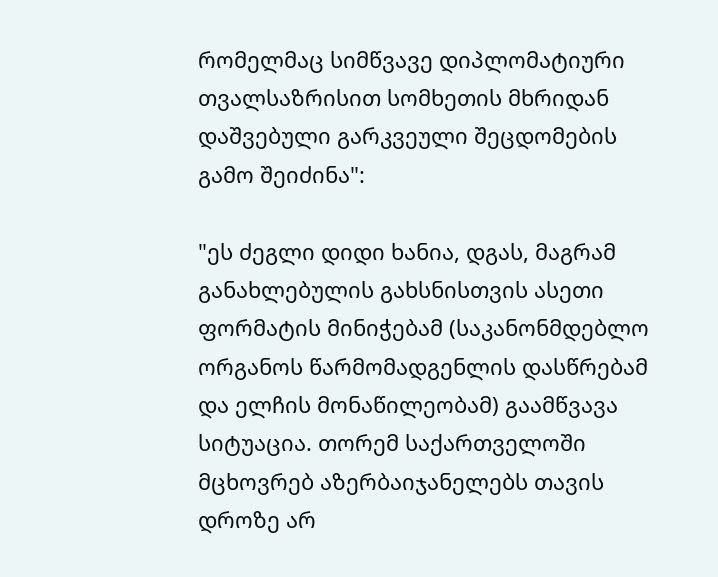რომელმაც სიმწვავე დიპლომატიური თვალსაზრისით სომხეთის მხრიდან დაშვებული გარკვეული შეცდომების გამო შეიძინა":

"ეს ძეგლი დიდი ხანია, დგას, მაგრამ განახლებულის გახსნისთვის ასეთი ფორმატის მინიჭებამ (საკანონმდებლო ორგანოს წარმომადგენლის დასწრებამ და ელჩის მონაწილეობამ) გაამწვავა სიტუაცია. თორემ საქართველოში მცხოვრებ აზერბაიჯანელებს თავის დროზე არ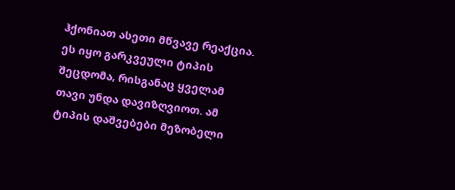ჰქონიათ ასეთი მწვავე რეაქცია. ეს იყო გარკვეული ტიპის შეცდომა, რისგანაც ყველამ თავი უნდა დავიზღვიოთ. ამ ტიპის დაშვებები მეზობელი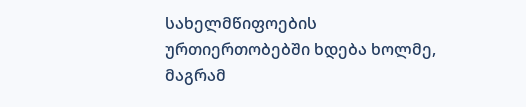სახელმწიფოების ურთიერთობებში ხდება ხოლმე, მაგრამ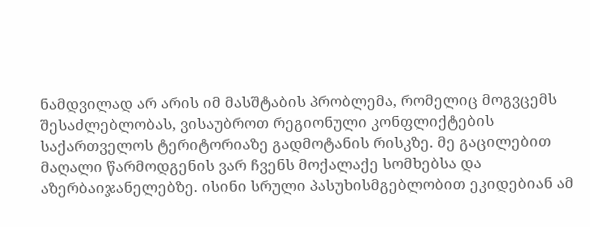ნამდვილად არ არის იმ მასშტაბის პრობლემა, რომელიც მოგვცემს შესაძლებლობას, ვისაუბროთ რეგიონული კონფლიქტების საქართველოს ტერიტორიაზე გადმოტანის რისკზე. მე გაცილებით მაღალი წარმოდგენის ვარ ჩვენს მოქალაქე სომხებსა და აზერბაიჯანელებზე. ისინი სრული პასუხისმგებლობით ეკიდებიან ამ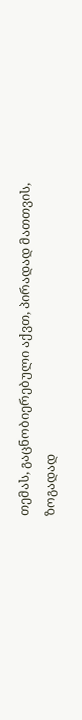თემას, გაცნობიერებული აქვთ, პირადად მათთვის, ზოგადად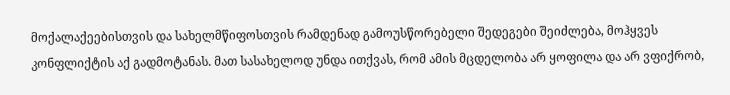მოქალაქეებისთვის და სახელმწიფოსთვის რამდენად გამოუსწორებელი შედეგები შეიძლება, მოჰყვეს კონფლიქტის აქ გადმოტანას. მათ სასახელოდ უნდა ითქვას, რომ ამის მცდელობა არ ყოფილა და არ ვფიქრობ,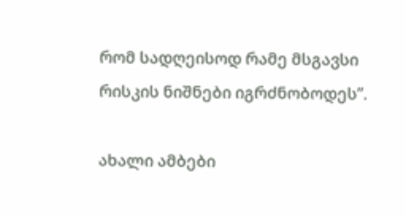რომ სადღეისოდ რამე მსგავსი რისკის ნიშნები იგრძნობოდეს”.

ახალი ამბები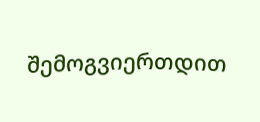შემოგვიერთდით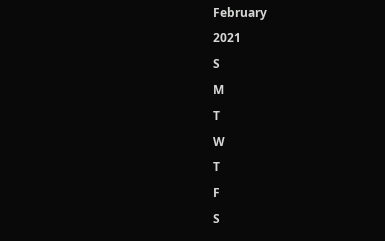February
2021
S
M
T
W
T
F
S